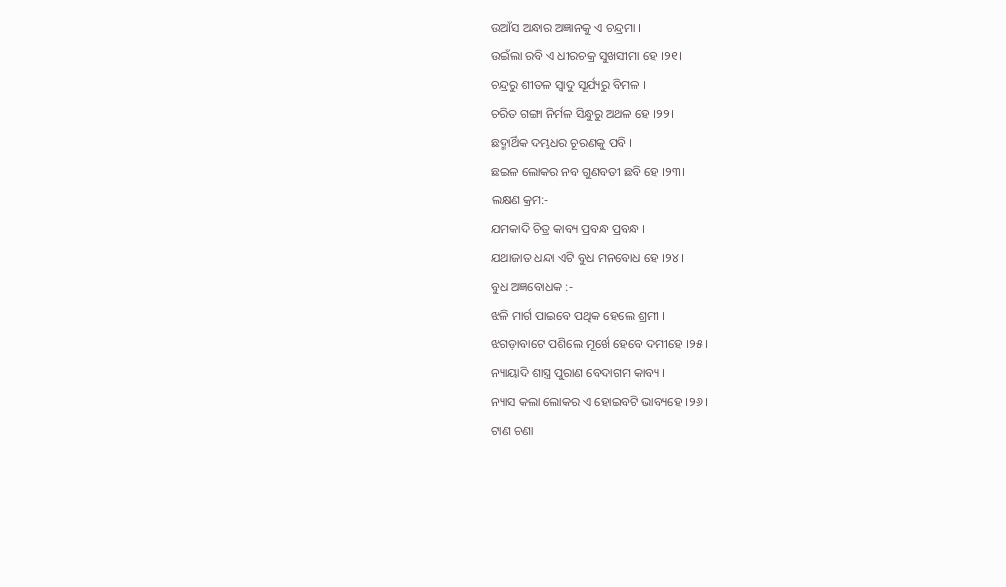ଉଆଁସ ଅନ୍ଧାର ଅଜ୍ଞାନକୁ ଏ ଚନ୍ଦ୍ରମା ।
ଉଇଁଲା ରବି ଏ ଧୀରଚକ୍ର ସୁଖସୀମା ହେ ।୨୧।
ଚନ୍ଦ୍ରରୁ ଶୀତଳ ସ୍ୱାଦୁ ସୂର୍ଯ୍ୟରୁ ବିମଳ ।
ଚରିତ ଗଙ୍ଗା ନିର୍ମଳ ସିନ୍ଧୁରୁ ଅଥଳ ହେ ।୨୨।
ଛଦ୍ମାର୍ଥିକ ଦମ୍ଭଧର ଚୂରଣକୁ ପବି ।
ଛଇଳ ଲୋକର ନବ ଗୁଣବତୀ ଛବି ହେ ।୨୩।
ଲକ୍ଷଣ କ୍ରମ:-
ଯମକାଦି ଚିତ୍ର କାବ୍ୟ ପ୍ରବନ୍ଧ ପ୍ରବନ୍ଧ ।
ଯଥାଜାତ ଧନ୍ଦା ଏଟି ବୁଧ ମନବୋଧ ହେ ।୨୪।
ବୁଧ ଅଜ୍ଞବୋଧକ :-
ଝଳି ମାର୍ଗ ପାଇବେ ପଥିକ ହେଲେ ଶ୍ରମୀ ।
ଝଗଡ଼ାବାଟେ ପଶିଲେ ମୂର୍ଖେ ହେବେ ଦମୀହେ ।୨୫।
ନ୍ୟାୟାଦି ଶାସ୍ତ୍ର ପୁରାଣ ବେଦାଗମ କାବ୍ୟ ।
ନ୍ୟାସ କଲା ଲୋକର ଏ ହୋଇବଟି ଭାବ୍ୟହେ ।୨୬।
ଟାଣ ଚଣା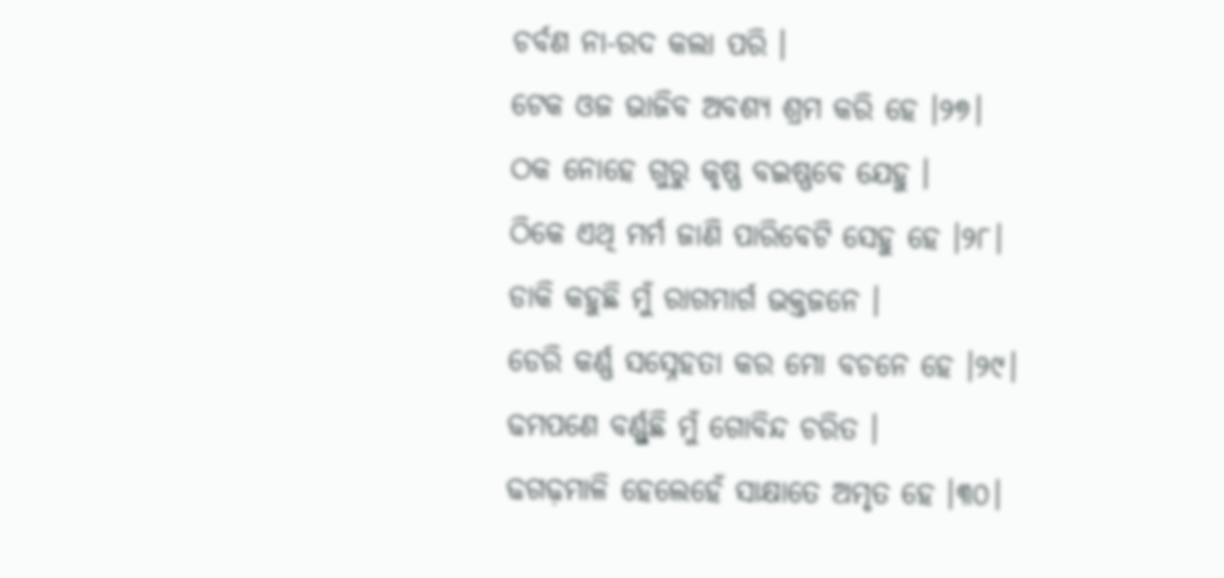ଚର୍ବଣ ନା-ରଦ କଲା ପରି ।
ଟେକ ଓଜ ଭାଜିବ ଅବଶ୍ୟ ଶ୍ରମ କରି ହେ ।୨୭।
ଠକ ନୋହେ ଗୁରୁ କୃଷ୍ଣ ବଇଷ୍ଣବେ ଯେହୁ ।
ଠିକେ ଏଥି ମର୍ମ ଜାଣି ପାରିବେଟି ସେହୁ ହେ ।୨୮।
ଡାକି କହୁଛି ମୁଁ ରାଗମାର୍ଗ ଭକ୍ତଜନେ ।
ଡେରି କର୍ଣ୍ଣ ସସ୍ନେହତା କର ମୋ ବଚନେ ହେ ।୨୯।
ଢମପଣେ ବର୍ଣ୍ଣୁଛି ମୁଁ ଗୋବିନ୍ଦ ଚରିତ ।
ଢଗଢ଼ମାଳି ହେଲେହେଁ ସାକ୍ଷାତେ ଅମୃତ ହେ ।୩୦।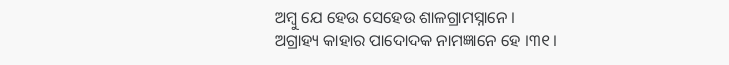ଅମ୍ବୁ ଯେ ହେଉ ସେହେଉ ଶାଳଗ୍ରାମସ୍ନାନେ ।
ଅଗ୍ରାହ୍ୟ କାହାର ପାଦୋଦକ ନାମଜ୍ଞାନେ ହେ ।୩୧।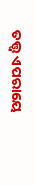ତତ୍ତ୍ୱ ଏପରାୟେ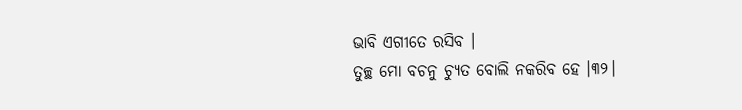ଭାବି ଏଗୀତେ ରସିବ ।
ତୁଚ୍ଛ ମୋ ବଚନୁ ଚ୍ୟୁତ ବୋଲି ନକରିବ ହେ ।୩୨।